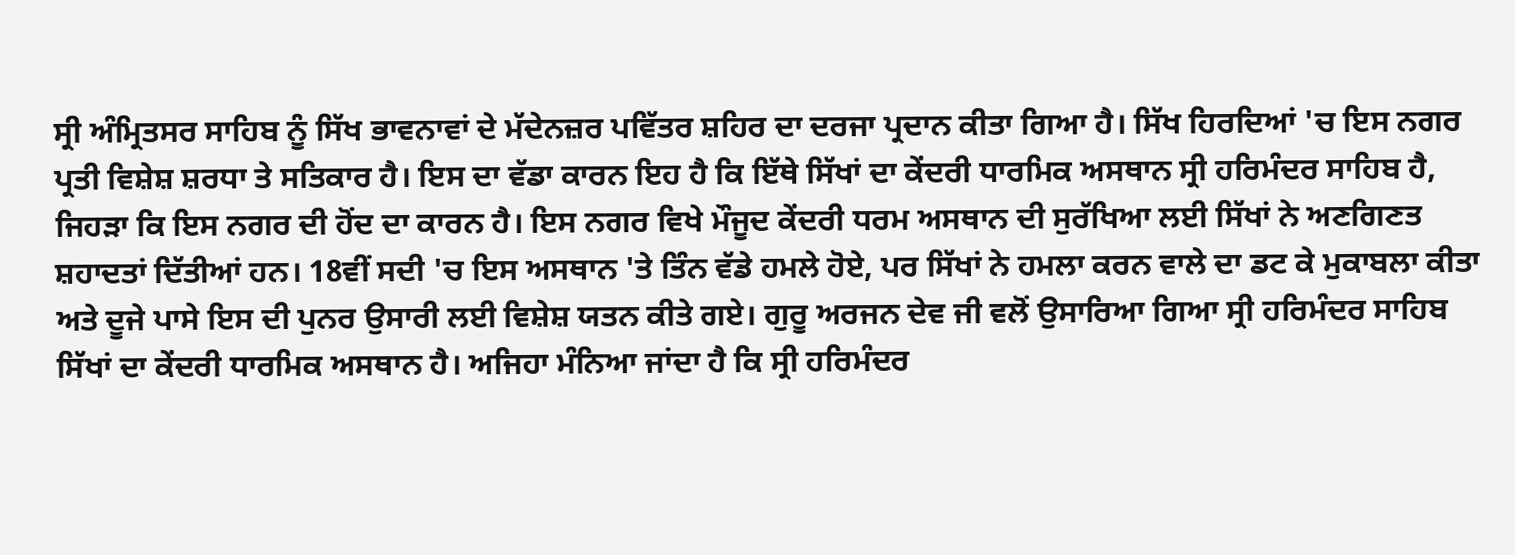ਸ੍ਰੀ ਅੰਮ੍ਰਿਤਸਰ ਸਾਹਿਬ ਨੂੰ ਸਿੱਖ ਭਾਵਨਾਵਾਂ ਦੇ ਮੱਦੇਨਜ਼ਰ ਪਵਿੱਤਰ ਸ਼ਹਿਰ ਦਾ ਦਰਜਾ ਪ੍ਰਦਾਨ ਕੀਤਾ ਗਿਆ ਹੈ। ਸਿੱਖ ਹਿਰਦਿਆਂ 'ਚ ਇਸ ਨਗਰ ਪ੍ਰਤੀ ਵਿਸ਼ੇਸ਼ ਸ਼ਰਧਾ ਤੇ ਸਤਿਕਾਰ ਹੈ। ਇਸ ਦਾ ਵੱਡਾ ਕਾਰਨ ਇਹ ਹੈ ਕਿ ਇੱਥੇ ਸਿੱਖਾਂ ਦਾ ਕੇਂਦਰੀ ਧਾਰਮਿਕ ਅਸਥਾਨ ਸ੍ਰੀ ਹਰਿਮੰਦਰ ਸਾਹਿਬ ਹੈ, ਜਿਹੜਾ ਕਿ ਇਸ ਨਗਰ ਦੀ ਹੋਂਦ ਦਾ ਕਾਰਨ ਹੈ। ਇਸ ਨਗਰ ਵਿਖੇ ਮੌਜੂਦ ਕੇਂਦਰੀ ਧਰਮ ਅਸਥਾਨ ਦੀ ਸੁਰੱਖਿਆ ਲਈ ਸਿੱਖਾਂ ਨੇ ਅਣਗਿਣਤ ਸ਼ਹਾਦਤਾਂ ਦਿੱਤੀਆਂ ਹਨ। 18ਵੀਂ ਸਦੀ 'ਚ ਇਸ ਅਸਥਾਨ 'ਤੇ ਤਿੰਨ ਵੱਡੇ ਹਮਲੇ ਹੋਏ, ਪਰ ਸਿੱਖਾਂ ਨੇ ਹਮਲਾ ਕਰਨ ਵਾਲੇ ਦਾ ਡਟ ਕੇ ਮੁਕਾਬਲਾ ਕੀਤਾ ਅਤੇ ਦੂਜੇ ਪਾਸੇ ਇਸ ਦੀ ਪੁਨਰ ਉਸਾਰੀ ਲਈ ਵਿਸ਼ੇਸ਼ ਯਤਨ ਕੀਤੇ ਗਏ। ਗੁਰੂ ਅਰਜਨ ਦੇਵ ਜੀ ਵਲੋਂ ਉਸਾਰਿਆ ਗਿਆ ਸ੍ਰੀ ਹਰਿਮੰਦਰ ਸਾਹਿਬ ਸਿੱਖਾਂ ਦਾ ਕੇਂਦਰੀ ਧਾਰਮਿਕ ਅਸਥਾਨ ਹੈ। ਅਜਿਹਾ ਮੰਨਿਆ ਜਾਂਦਾ ਹੈ ਕਿ ਸ੍ਰੀ ਹਰਿਮੰਦਰ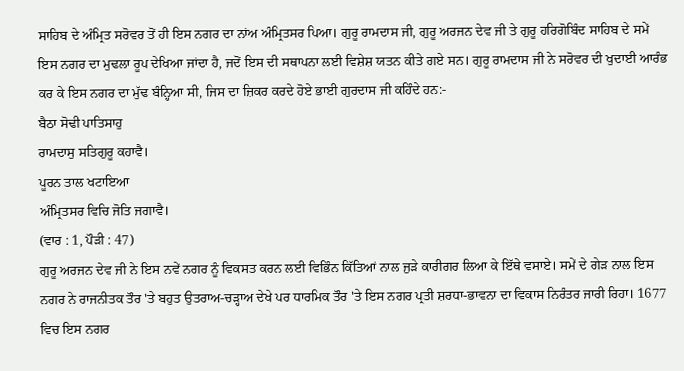ਸਾਹਿਬ ਦੇ ਅੰਮ੍ਰਿਤ ਸਰੋਵਰ ਤੋਂ ਹੀ ਇਸ ਨਗਰ ਦਾ ਨਾਂਅ ਅੰਮ੍ਰਿਤਸਰ ਪਿਆ। ਗੁਰੂ ਰਾਮਦਾਸ ਜੀ, ਗੁਰੂ ਅਰਜਨ ਦੇਵ ਜੀ ਤੇ ਗੁਰੂ ਹਰਿਗੋਬਿੰਦ ਸਾਹਿਬ ਦੇ ਸਮੇਂ ਇਸ ਨਗਰ ਦਾ ਮੁਢਲਾ ਰੂਪ ਦੇਖਿਆ ਜਾਂਦਾ ਹੈ, ਜਦੋਂ ਇਸ ਦੀ ਸਥਾਪਨਾ ਲਈ ਵਿਸ਼ੇਸ਼ ਯਤਨ ਕੀਤੇ ਗਏ ਸਨ। ਗੁਰੂ ਰਾਮਦਾਸ ਜੀ ਨੇ ਸਰੋਵਰ ਦੀ ਖੁਦਾਈ ਆਰੰਭ ਕਰ ਕੇ ਇਸ ਨਗਰ ਦਾ ਮੁੱਢ ਬੰਨ੍ਹਿਆ ਸੀ, ਜਿਸ ਦਾ ਜ਼ਿਕਰ ਕਰਦੇ ਹੋਏ ਭਾਈ ਗੁਰਦਾਸ ਜੀ ਕਹਿੰਦੇ ਹਨ:-
ਬੈਠਾ ਸੋਢੀ ਪਾਤਿਸਾਹੁ
ਰਾਮਦਾਸੁ ਸਤਿਗੁਰੂ ਕਹਾਵੈ।
ਪੂਰਨ ਤਾਲ ਖਟਾਇਆ
ਅੰਮ੍ਰਿਤਸਰ ਵਿਚਿ ਜੋਤਿ ਜਗਾਵੈ।
(ਵਾਰ : 1, ਪੌੜੀ : 47)
ਗੁਰੂ ਅਰਜਨ ਦੇਵ ਜੀ ਨੇ ਇਸ ਨਵੇਂ ਨਗਰ ਨੂੰ ਵਿਕਸਤ ਕਰਨ ਲਈ ਵਿਭਿੰਨ ਕਿੱਤਿਆਂ ਨਾਲ ਜੁੜੇ ਕਾਰੀਗਰ ਲਿਆ ਕੇ ਇੱਥੇ ਵਸਾਏ। ਸਮੇਂ ਦੇ ਗੇੜ ਨਾਲ ਇਸ ਨਗਰ ਨੇ ਰਾਜਨੀਤਕ ਤੌਰ 'ਤੇ ਬਹੁਤ ਉਤਰਾਅ-ਚੜ੍ਹਾਅ ਦੇਖੇ ਪਰ ਧਾਰਮਿਕ ਤੌਰ 'ਤੇ ਇਸ ਨਗਰ ਪ੍ਰਤੀ ਸ਼ਰਧਾ-ਭਾਵਨਾ ਦਾ ਵਿਕਾਸ ਨਿਰੰਤਰ ਜਾਰੀ ਰਿਹਾ। 1677 ਵਿਚ ਇਸ ਨਗਰ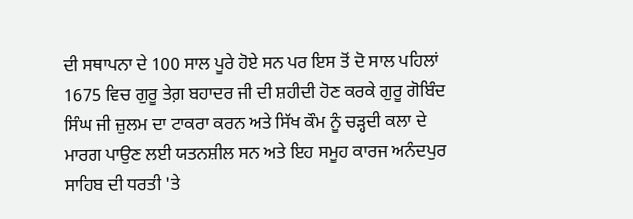ਦੀ ਸਥਾਪਨਾ ਦੇ 100 ਸਾਲ ਪੂਰੇ ਹੋਏ ਸਨ ਪਰ ਇਸ ਤੋਂ ਦੋ ਸਾਲ ਪਹਿਲਾਂ 1675 ਵਿਚ ਗੁਰੂ ਤੇਗ਼ ਬਹਾਦਰ ਜੀ ਦੀ ਸ਼ਹੀਦੀ ਹੋਣ ਕਰਕੇ ਗੁਰੂ ਗੋਬਿੰਦ ਸਿੰਘ ਜੀ ਜ਼ੁਲਮ ਦਾ ਟਾਕਰਾ ਕਰਨ ਅਤੇ ਸਿੱਖ ਕੌਮ ਨੂੰ ਚੜ੍ਹਦੀ ਕਲਾ ਦੇ ਮਾਰਗ ਪਾਉਣ ਲਈ ਯਤਨਸ਼ੀਲ ਸਨ ਅਤੇ ਇਹ ਸਮੂਹ ਕਾਰਜ ਅਨੰਦਪੁਰ ਸਾਹਿਬ ਦੀ ਧਰਤੀ 'ਤੇ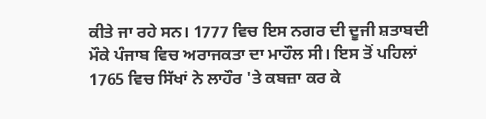ਕੀਤੇ ਜਾ ਰਹੇ ਸਨ। 1777 ਵਿਚ ਇਸ ਨਗਰ ਦੀ ਦੂਜੀ ਸ਼ਤਾਬਦੀ ਮੌਕੇ ਪੰਜਾਬ ਵਿਚ ਅਰਾਜਕਤਾ ਦਾ ਮਾਹੌਲ ਸੀ। ਇਸ ਤੋਂ ਪਹਿਲਾਂ 1765 ਵਿਚ ਸਿੱਖਾਂ ਨੇ ਲਾਹੌਰ 'ਤੇ ਕਬਜ਼ਾ ਕਰ ਕੇ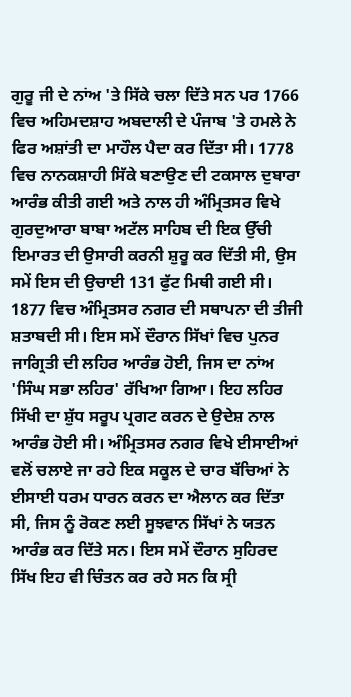ਗੁਰੂ ਜੀ ਦੇ ਨਾਂਅ 'ਤੇ ਸਿੱਕੇ ਚਲਾ ਦਿੱਤੇ ਸਨ ਪਰ 1766 ਵਿਚ ਅਹਿਮਦਸ਼ਾਹ ਅਬਦਾਲੀ ਦੇ ਪੰਜਾਬ 'ਤੇ ਹਮਲੇ ਨੇ ਫਿਰ ਅਸ਼ਾਂਤੀ ਦਾ ਮਾਹੌਲ ਪੈਦਾ ਕਰ ਦਿੱਤਾ ਸੀ। 1778 ਵਿਚ ਨਾਨਕਸ਼ਾਹੀ ਸਿੱਕੇ ਬਣਾਉਣ ਦੀ ਟਕਸਾਲ ਦੁਬਾਰਾ ਆਰੰਭ ਕੀਤੀ ਗਈ ਅਤੇ ਨਾਲ ਹੀ ਅੰਮ੍ਰਿਤਸਰ ਵਿਖੇ ਗੁਰਦੁਆਰਾ ਬਾਬਾ ਅਟੱਲ ਸਾਹਿਬ ਦੀ ਇਕ ਉੱਚੀ ਇਮਾਰਤ ਦੀ ਉਸਾਰੀ ਕਰਨੀ ਸ਼ੁਰੂ ਕਰ ਦਿੱਤੀ ਸੀ, ਉਸ ਸਮੇਂ ਇਸ ਦੀ ਉਚਾਈ 131 ਫੁੱਟ ਮਿਥੀ ਗਈ ਸੀ।
1877 ਵਿਚ ਅੰਮ੍ਰਿਤਸਰ ਨਗਰ ਦੀ ਸਥਾਪਨਾ ਦੀ ਤੀਜੀ ਸ਼ਤਾਬਦੀ ਸੀ। ਇਸ ਸਮੇਂ ਦੌਰਾਨ ਸਿੱਖਾਂ ਵਿਚ ਪੁਨਰ ਜਾਗ੍ਰਿਤੀ ਦੀ ਲਹਿਰ ਆਰੰਭ ਹੋਈ, ਜਿਸ ਦਾ ਨਾਂਅ 'ਸਿੰਘ ਸਭਾ ਲਹਿਰ' ਰੱਖਿਆ ਗਿਆ। ਇਹ ਲਹਿਰ ਸਿੱਖੀ ਦਾ ਸ਼ੁੱਧ ਸਰੂਪ ਪ੍ਰਗਟ ਕਰਨ ਦੇ ਉਦੇਸ਼ ਨਾਲ ਆਰੰਭ ਹੋਈ ਸੀ। ਅੰਮ੍ਰਿਤਸਰ ਨਗਰ ਵਿਖੇ ਈਸਾਈਆਂ ਵਲੋਂ ਚਲਾਏ ਜਾ ਰਹੇ ਇਕ ਸਕੂਲ ਦੇ ਚਾਰ ਬੱਚਿਆਂ ਨੇ ਈਸਾਈ ਧਰਮ ਧਾਰਨ ਕਰਨ ਦਾ ਐਲਾਨ ਕਰ ਦਿੱਤਾ ਸੀ, ਜਿਸ ਨੂੰ ਰੋਕਣ ਲਈ ਸੂਝਵਾਨ ਸਿੱਖਾਂ ਨੇ ਯਤਨ ਆਰੰਭ ਕਰ ਦਿੱਤੇ ਸਨ। ਇਸ ਸਮੇਂ ਦੌਰਾਨ ਸੁਹਿਰਦ ਸਿੱਖ ਇਹ ਵੀ ਚਿੰਤਨ ਕਰ ਰਹੇ ਸਨ ਕਿ ਸ੍ਰੀ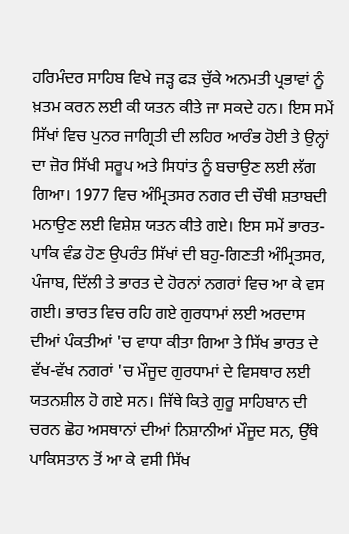ਹਰਿਮੰਦਰ ਸਾਹਿਬ ਵਿਖੇ ਜੜ੍ਹ ਫੜ ਚੁੱਕੇ ਅਨਮਤੀ ਪ੍ਰਭਾਵਾਂ ਨੂੰ ਖ਼ਤਮ ਕਰਨ ਲਈ ਕੀ ਯਤਨ ਕੀਤੇ ਜਾ ਸਕਦੇ ਹਨ। ਇਸ ਸਮੇਂ ਸਿੱਖਾਂ ਵਿਚ ਪੁਨਰ ਜਾਗ੍ਰਿਤੀ ਦੀ ਲਹਿਰ ਆਰੰਭ ਹੋਈ ਤੇ ਉਨ੍ਹਾਂ ਦਾ ਜ਼ੋਰ ਸਿੱਖੀ ਸਰੂਪ ਅਤੇ ਸਿਧਾਂਤ ਨੂੰ ਬਚਾਉਣ ਲਈ ਲੱਗ ਗਿਆ। 1977 ਵਿਚ ਅੰਮ੍ਰਿਤਸਰ ਨਗਰ ਦੀ ਚੌਥੀ ਸ਼ਤਾਬਦੀ ਮਨਾਉਣ ਲਈ ਵਿਸ਼ੇਸ਼ ਯਤਨ ਕੀਤੇ ਗਏ। ਇਸ ਸਮੇਂ ਭਾਰਤ-ਪਾਕਿ ਵੰਡ ਹੋਣ ਉਪਰੰਤ ਸਿੱਖਾਂ ਦੀ ਬਹੁ-ਗਿਣਤੀ ਅੰਮ੍ਰਿਤਸਰ, ਪੰਜਾਬ, ਦਿੱਲੀ ਤੇ ਭਾਰਤ ਦੇ ਹੋਰਨਾਂ ਨਗਰਾਂ ਵਿਚ ਆ ਕੇ ਵਸ ਗਈ। ਭਾਰਤ ਵਿਚ ਰਹਿ ਗਏ ਗੁਰਧਾਮਾਂ ਲਈ ਅਰਦਾਸ ਦੀਆਂ ਪੰਕਤੀਆਂ 'ਚ ਵਾਧਾ ਕੀਤਾ ਗਿਆ ਤੇ ਸਿੱਖ ਭਾਰਤ ਦੇ ਵੱਖ-ਵੱਖ ਨਗਰਾਂ 'ਚ ਮੌਜੂਦ ਗੁਰਧਾਮਾਂ ਦੇ ਵਿਸਥਾਰ ਲਈ ਯਤਨਸ਼ੀਲ ਹੋ ਗਏ ਸਨ। ਜਿੱਥੇ ਕਿਤੇ ਗੁਰੂ ਸਾਹਿਬਾਨ ਦੀ ਚਰਨ ਛੋਹ ਅਸਥਾਨਾਂ ਦੀਆਂ ਨਿਸ਼ਾਨੀਆਂ ਮੌਜੂਦ ਸਨ, ਉੱਥੇ ਪਾਕਿਸਤਾਨ ਤੋਂ ਆ ਕੇ ਵਸੀ ਸਿੱਖ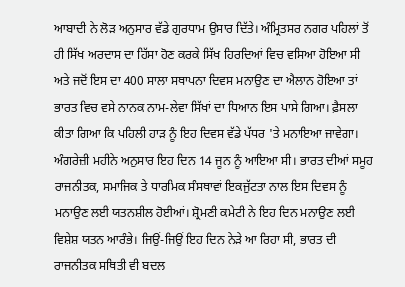ਆਬਾਦੀ ਨੇ ਲੋੜ ਅਨੁਸਾਰ ਵੱਡੇ ਗੁਰਧਾਮ ਉਸਾਰ ਦਿੱਤੇ। ਅੰਮ੍ਰਿਤਸਰ ਨਗਰ ਪਹਿਲਾਂ ਤੋਂ ਹੀ ਸਿੱਖ ਅਰਦਾਸ ਦਾ ਹਿੱਸਾ ਹੋਣ ਕਰਕੇ ਸਿੱਖ ਹਿਰਦਿਆਂ ਵਿਚ ਵਸਿਆ ਹੋਇਆ ਸੀ ਅਤੇ ਜਦੋਂ ਇਸ ਦਾ 400 ਸਾਲਾ ਸਥਾਪਨਾ ਦਿਵਸ ਮਨਾਉਣ ਦਾ ਐਲਾਨ ਹੋਇਆ ਤਾਂ ਭਾਰਤ ਵਿਚ ਵਸੇ ਨਾਨਕ ਨਾਮ-ਲੇਵਾ ਸਿੱਖਾਂ ਦਾ ਧਿਆਨ ਇਸ ਪਾਸੇ ਗਿਆ। ਫ਼ੈਸਲਾ ਕੀਤਾ ਗਿਆ ਕਿ ਪਹਿਲੀ ਹਾੜ ਨੂੰ ਇਹ ਦਿਵਸ ਵੱਡੇ ਪੱਧਰ 'ਤੇ ਮਨਾਇਆ ਜਾਵੇਗਾ। ਅੰਗਰੇਜ਼ੀ ਮਹੀਨੇ ਅਨੁਸਾਰ ਇਹ ਦਿਨ 14 ਜੂਨ ਨੂੰ ਆਇਆ ਸੀ। ਭਾਰਤ ਦੀਆਂ ਸਮੂਹ ਰਾਜਨੀਤਕ, ਸਮਾਜਿਕ ਤੇ ਧਾਰਮਿਕ ਸੰਸਥਾਵਾਂ ਇਕਜੁੱਟਤਾ ਨਾਲ ਇਸ ਦਿਵਸ ਨੂੰ ਮਨਾਉਣ ਲਈ ਯਤਨਸ਼ੀਲ ਹੋਈਆਂ। ਸ਼੍ਰੋਮਣੀ ਕਮੇਟੀ ਨੇ ਇਹ ਦਿਨ ਮਨਾਉਣ ਲਈ ਵਿਸ਼ੇਸ਼ ਯਤਨ ਆਰੰਭੇ। ਜਿਉਂ-ਜਿਉਂ ਇਹ ਦਿਨ ਨੇੜੇ ਆ ਰਿਹਾ ਸੀ, ਭਾਰਤ ਦੀ ਰਾਜਨੀਤਕ ਸਥਿਤੀ ਵੀ ਬਦਲ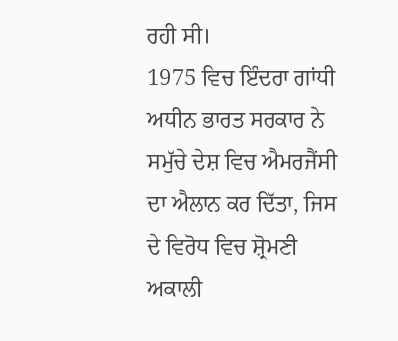ਰਹੀ ਸੀ।
1975 ਵਿਚ ਇੰਦਰਾ ਗਾਂਧੀ ਅਧੀਨ ਭਾਰਤ ਸਰਕਾਰ ਨੇ ਸਮੁੱਚੇ ਦੇਸ਼ ਵਿਚ ਐਮਰਜੈਂਸੀ ਦਾ ਐਲਾਨ ਕਰ ਦਿੱਤਾ, ਜਿਸ ਦੇ ਵਿਰੋਧ ਵਿਚ ਸ਼੍ਰੋਮਣੀ ਅਕਾਲੀ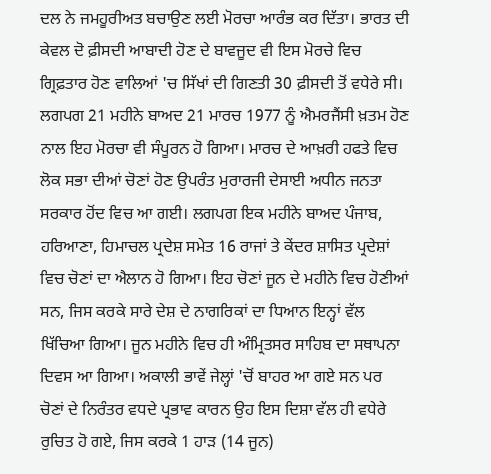ਦਲ ਨੇ ਜਮਹੂਰੀਅਤ ਬਚਾਉਣ ਲਈ ਮੋਰਚਾ ਆਰੰਭ ਕਰ ਦਿੱਤਾ। ਭਾਰਤ ਦੀ ਕੇਵਲ ਦੋ ਫ਼ੀਸਦੀ ਆਬਾਦੀ ਹੋਣ ਦੇ ਬਾਵਜੂਦ ਵੀ ਇਸ ਮੋਰਚੇ ਵਿਚ ਗ੍ਰਿਫ਼ਤਾਰ ਹੋਣ ਵਾਲਿਆਂ 'ਚ ਸਿੱਖਾਂ ਦੀ ਗਿਣਤੀ 30 ਫ਼ੀਸਦੀ ਤੋਂ ਵਧੇਰੇ ਸੀ। ਲਗਪਗ 21 ਮਹੀਨੇ ਬਾਅਦ 21 ਮਾਰਚ 1977 ਨੂੰ ਐਮਰਜੈਂਸੀ ਖ਼ਤਮ ਹੋਣ ਨਾਲ ਇਹ ਮੋਰਚਾ ਵੀ ਸੰਪੂਰਨ ਹੋ ਗਿਆ। ਮਾਰਚ ਦੇ ਆਖ਼ਰੀ ਹਫਤੇ ਵਿਚ ਲੋਕ ਸਭਾ ਦੀਆਂ ਚੋਣਾਂ ਹੋਣ ਉਪਰੰਤ ਮੁਰਾਰਜੀ ਦੇਸਾਈ ਅਧੀਨ ਜਨਤਾ ਸਰਕਾਰ ਹੋਂਦ ਵਿਚ ਆ ਗਈ। ਲਗਪਗ ਇਕ ਮਹੀਨੇ ਬਾਅਦ ਪੰਜਾਬ, ਹਰਿਆਣਾ, ਹਿਮਾਚਲ ਪ੍ਰਦੇਸ਼ ਸਮੇਤ 16 ਰਾਜਾਂ ਤੇ ਕੇਂਦਰ ਸ਼ਾਸਿਤ ਪ੍ਰਦੇਸ਼ਾਂ ਵਿਚ ਚੋਣਾਂ ਦਾ ਐਲਾਨ ਹੋ ਗਿਆ। ਇਹ ਚੋਣਾਂ ਜੂਨ ਦੇ ਮਹੀਨੇ ਵਿਚ ਹੋਣੀਆਂ ਸਨ, ਜਿਸ ਕਰਕੇ ਸਾਰੇ ਦੇਸ਼ ਦੇ ਨਾਗਰਿਕਾਂ ਦਾ ਧਿਆਨ ਇਨ੍ਹਾਂ ਵੱਲ ਖਿੱਚਿਆ ਗਿਆ। ਜੂਨ ਮਹੀਨੇ ਵਿਚ ਹੀ ਅੰਮ੍ਰਿਤਸਰ ਸਾਹਿਬ ਦਾ ਸਥਾਪਨਾ ਦਿਵਸ ਆ ਗਿਆ। ਅਕਾਲੀ ਭਾਵੇਂ ਜੇਲ੍ਹਾਂ 'ਚੋਂ ਬਾਹਰ ਆ ਗਏ ਸਨ ਪਰ ਚੋਣਾਂ ਦੇ ਨਿਰੰਤਰ ਵਧਦੇ ਪ੍ਰਭਾਵ ਕਾਰਨ ਉਹ ਇਸ ਦਿਸ਼ਾ ਵੱਲ ਹੀ ਵਧੇਰੇ ਰੁਚਿਤ ਹੋ ਗਏ, ਜਿਸ ਕਰਕੇ 1 ਹਾੜ (14 ਜੂਨ)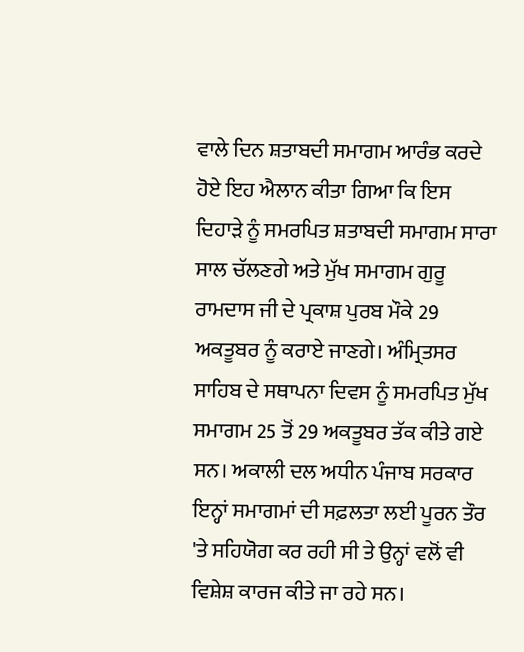ਵਾਲੇ ਦਿਨ ਸ਼ਤਾਬਦੀ ਸਮਾਗਮ ਆਰੰਭ ਕਰਦੇ ਹੋਏ ਇਹ ਐਲਾਨ ਕੀਤਾ ਗਿਆ ਕਿ ਇਸ ਦਿਹਾੜੇ ਨੂੰ ਸਮਰਪਿਤ ਸ਼ਤਾਬਦੀ ਸਮਾਗਮ ਸਾਰਾ ਸਾਲ ਚੱਲਣਗੇ ਅਤੇ ਮੁੱਖ ਸਮਾਗਮ ਗੁਰੂ ਰਾਮਦਾਸ ਜੀ ਦੇ ਪ੍ਰਕਾਸ਼ ਪੁਰਬ ਮੌਕੇ 29 ਅਕਤੂਬਰ ਨੂੰ ਕਰਾਏ ਜਾਣਗੇ। ਅੰਮ੍ਰਿਤਸਰ ਸਾਹਿਬ ਦੇ ਸਥਾਪਨਾ ਦਿਵਸ ਨੂੰ ਸਮਰਪਿਤ ਮੁੱਖ ਸਮਾਗਮ 25 ਤੋਂ 29 ਅਕਤੂਬਰ ਤੱਕ ਕੀਤੇ ਗਏ ਸਨ। ਅਕਾਲੀ ਦਲ ਅਧੀਨ ਪੰਜਾਬ ਸਰਕਾਰ ਇਨ੍ਹਾਂ ਸਮਾਗਮਾਂ ਦੀ ਸਫ਼ਲਤਾ ਲਈ ਪੂਰਨ ਤੌਰ 'ਤੇ ਸਹਿਯੋਗ ਕਰ ਰਹੀ ਸੀ ਤੇ ਉਨ੍ਹਾਂ ਵਲੋਂ ਵੀ ਵਿਸ਼ੇਸ਼ ਕਾਰਜ ਕੀਤੇ ਜਾ ਰਹੇ ਸਨ।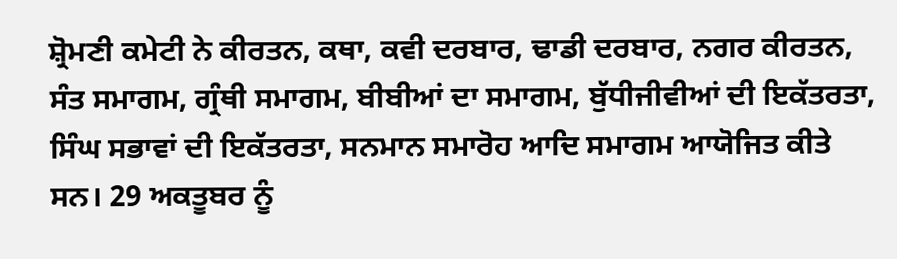ਸ਼੍ਰੋਮਣੀ ਕਮੇਟੀ ਨੇ ਕੀਰਤਨ, ਕਥਾ, ਕਵੀ ਦਰਬਾਰ, ਢਾਡੀ ਦਰਬਾਰ, ਨਗਰ ਕੀਰਤਨ, ਸੰਤ ਸਮਾਗਮ, ਗ੍ਰੰਥੀ ਸਮਾਗਮ, ਬੀਬੀਆਂ ਦਾ ਸਮਾਗਮ, ਬੁੱਧੀਜੀਵੀਆਂ ਦੀ ਇਕੱਤਰਤਾ, ਸਿੰਘ ਸਭਾਵਾਂ ਦੀ ਇਕੱਤਰਤਾ, ਸਨਮਾਨ ਸਮਾਰੋਹ ਆਦਿ ਸਮਾਗਮ ਆਯੋਜਿਤ ਕੀਤੇ ਸਨ। 29 ਅਕਤੂਬਰ ਨੂੰ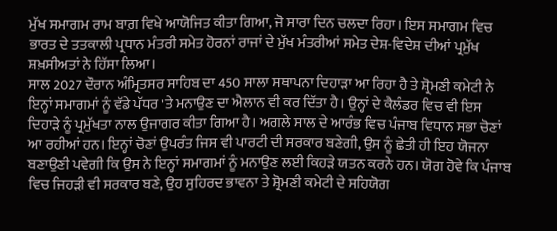ਮੁੱਖ ਸਮਾਗਮ ਰਾਮ ਬਾਗ਼ ਵਿਖੇ ਆਯੋਜਿਤ ਕੀਤਾ ਗਿਆ, ਜੋ ਸਾਰਾ ਦਿਨ ਚਲਦਾ ਰਿਹਾ। ਇਸ ਸਮਾਗਮ ਵਿਚ ਭਾਰਤ ਦੇ ਤਤਕਾਲੀ ਪ੍ਰਧਾਨ ਮੰਤਰੀ ਸਮੇਤ ਹੋਰਨਾਂ ਰਾਜਾਂ ਦੇ ਮੁੱਖ ਮੰਤਰੀਆਂ ਸਮੇਤ ਦੇਸ਼-ਵਿਦੇਸ਼ ਦੀਆਂ ਪ੍ਰਮੁੱਖ ਸ਼ਖ਼ਸੀਅਤਾਂ ਨੇ ਹਿੱਸਾ ਲਿਆ।
ਸਾਲ 2027 ਦੌਰਾਨ ਅੰਮ੍ਰਿਤਸਰ ਸਾਹਿਬ ਦਾ 450 ਸਾਲਾ ਸਥਾਪਨਾ ਦਿਹਾੜਾ ਆ ਰਿਹਾ ਹੈ ਤੇ ਸ਼੍ਰੋਮਣੀ ਕਮੇਟੀ ਨੇ ਇਨ੍ਹਾਂ ਸਮਾਗਮਾਂ ਨੂੰ ਵੱਡੇ ਪੱਧਰ 'ਤੇ ਮਨਾਉਣ ਦਾ ਐਲਾਨ ਵੀ ਕਰ ਦਿੱਤਾ ਹੈ। ਉਨ੍ਹਾਂ ਦੇ ਕੈਲੰਡਰ ਵਿਚ ਵੀ ਇਸ ਦਿਹਾੜੇ ਨੂੰ ਪ੍ਰਮੁੱਖਤਾ ਨਾਲ ਉਜਾਗਰ ਕੀਤਾ ਗਿਆ ਹੈ। ਅਗਲੇ ਸਾਲ ਦੇ ਆਰੰਭ ਵਿਚ ਪੰਜਾਬ ਵਿਧਾਨ ਸਭਾ ਚੋਣਾਂ ਆ ਰਹੀਆਂ ਹਨ। ਇਨ੍ਹਾਂ ਚੋਣਾਂ ਉਪਰੰਤ ਜਿਸ ਵੀ ਪਾਰਟੀ ਦੀ ਸਰਕਾਰ ਬਣੇਗੀ, ਉਸ ਨੂੰ ਛੇਤੀ ਹੀ ਇਹ ਯੋਜਨਾ ਬਣਾਉਣੀ ਪਵੇਗੀ ਕਿ ਉਸ ਨੇ ਇਨ੍ਹਾਂ ਸਮਾਗਮਾਂ ਨੂੰ ਮਨਾਉਣ ਲਈ ਕਿਹੜੇ ਯਤਨ ਕਰਨੇ ਹਨ। ਯੋਗ ਹੋਵੇ ਕਿ ਪੰਜਾਬ ਵਿਚ ਜਿਹੜੀ ਵੀ ਸਰਕਾਰ ਬਣੇ, ਉਹ ਸੁਹਿਰਦ ਭਾਵਨਾ ਤੇ ਸ਼੍ਰੋਮਣੀ ਕਮੇਟੀ ਦੇ ਸਹਿਯੋਗ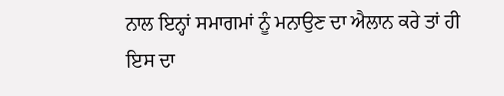ਨਾਲ ਇਨ੍ਹਾਂ ਸਮਾਗਮਾਂ ਨੂੰ ਮਨਾਉਣ ਦਾ ਐਲਾਨ ਕਰੇ ਤਾਂ ਹੀ ਇਸ ਦਾ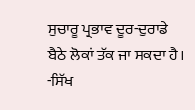ਸੁਚਾਰੂ ਪ੍ਰਭਾਵ ਦੂਰ-ਦੁਰਾਡੇ ਬੈਠੇ ਲੋਕਾਂ ਤੱਕ ਜਾ ਸਕਦਾ ਹੈ।
-ਸਿੱਖ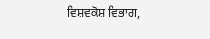ਵਿਸ਼ਵਕੋਸ਼ ਵਿਭਾਗ,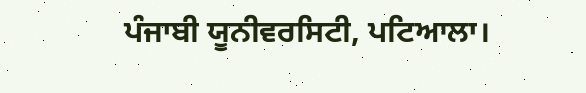ਪੰਜਾਬੀ ਯੂਨੀਵਰਸਿਟੀ, ਪਟਿਆਲਾ।